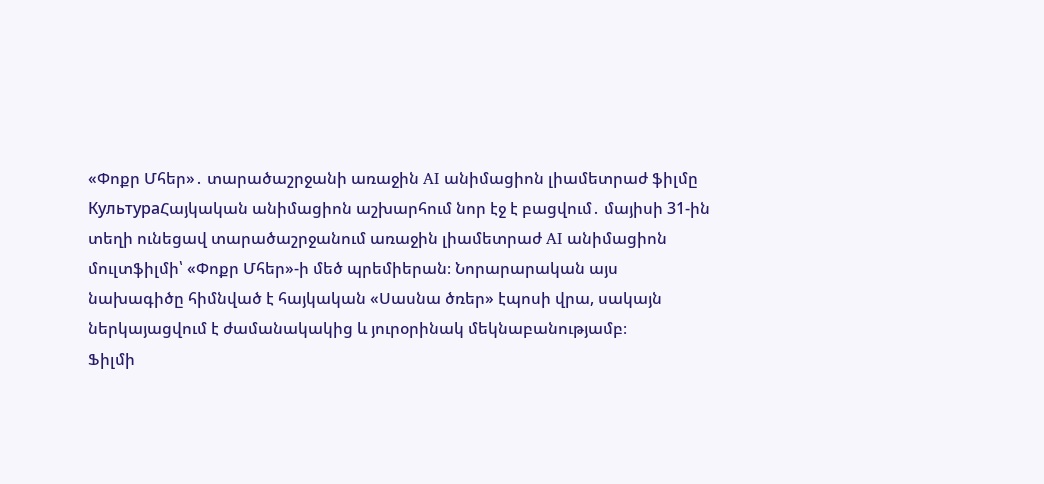«Փոքր Մհեր»․ տարածաշրջանի առաջին AI անիմացիոն լիամետրաժ ֆիլմը
КультураՀայկական անիմացիոն աշխարհում նոր էջ է բացվում․ մայիսի 31-ին տեղի ունեցավ տարածաշրջանում առաջին լիամետրաժ AI անիմացիոն մուլտֆիլմի՝ «Փոքր Մհեր»-ի մեծ պրեմիերան։ Նորարարական այս նախագիծը հիմնված է հայկական «Սասնա ծռեր» էպոսի վրա, սակայն ներկայացվում է ժամանակակից և յուրօրինակ մեկնաբանությամբ։
Ֆիլմի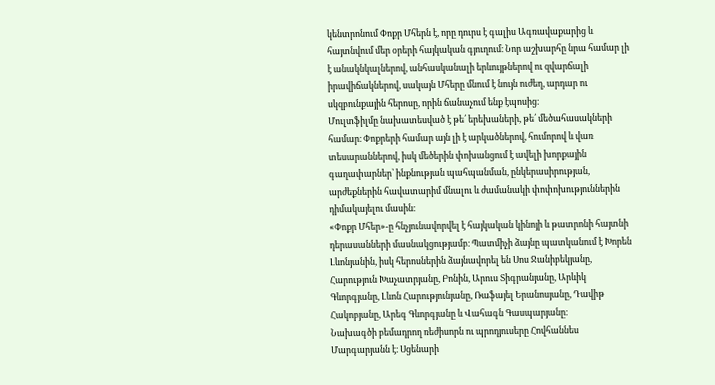կենտրոնում Փոքր Մհերն է, որը դուրս է գալիս Ագռավաքարից և հայտնվում մեր օրերի հայկական գյուղում։ Նոր աշխարհը նրա համար լի է անակնկալներով, անհասկանալի երևույթներով ու զվարճալի իրավիճակներով, սակայն Մհերը մնում է նույն ուժեղ, արդար ու սկզբունքային հերոսը, որին ճանաչում ենք էպոսից։
Մուլտֆիլմը նախատեսված է թե՛ երեխաների, թե՛ մեծահասակների համար։ Փոքրերի համար այն լի է արկածներով, հումորով և վառ տեսարաններով, իսկ մեծերին փոխանցում է ավելի խորքային գաղափարներ՝ ինքնության պահպանման, ընկերասիրության, արժեքներին հավատարիմ մնալու և ժամանակի փոփոխություններին դիմակայելու մասին։
«Փոքր Մհեր»-ը հնչյունավորվել է հայկական կինոյի և թատրոնի հայտնի դերասանների մասնակցությամբ։ Պատմիչի ձայնը պատկանում է Խորեն Լևոնյանին, իսկ հերոսներին ձայնավորել են Սոս Ջանիբեկյանը, Հարություն Խաչատրյանը, Բոնին, Արուս Տիգրանյանը, Արևիկ Գևորգյանը, Լևոն Հարությունյանը, Ռաֆայել Երանոսյանը, Դավիթ Հակոբյանը, Արեգ Գևորգյանը և Վահագն Գասպարյանը։
Նախագծի բեմադրող ռեժիսորն ու պրոդյուսերը Հովհաննես Մարգարյանն է։ Սցենարի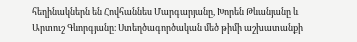հեղինակներն են Հովհաննես Մարգարյանը, Խորեն Թևանյանը և Արտուշ Գևորգյանը։ Ստեղծագործական մեծ թիմի աշխատանքի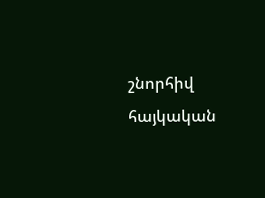շնորհիվ հայկական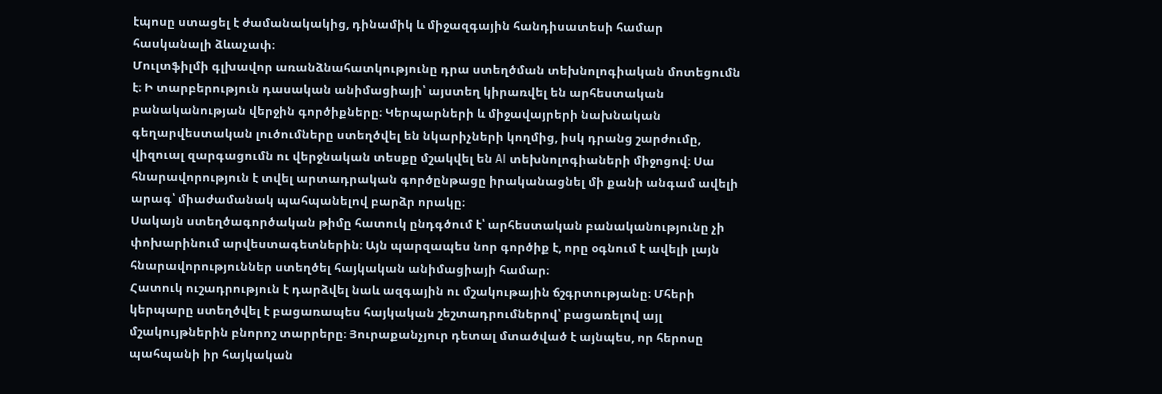էպոսը ստացել է ժամանակակից, դինամիկ և միջազգային հանդիսատեսի համար հասկանալի ձևաչափ։
Մուլտֆիլմի գլխավոր առանձնահատկությունը դրա ստեղծման տեխնոլոգիական մոտեցումն է։ Ի տարբերություն դասական անիմացիայի՝ այստեղ կիրառվել են արհեստական բանականության վերջին գործիքները։ Կերպարների և միջավայրերի նախնական գեղարվեստական լուծումները ստեղծվել են նկարիչների կողմից, իսկ դրանց շարժումը, վիզուալ զարգացումն ու վերջնական տեսքը մշակվել են AI տեխնոլոգիաների միջոցով։ Սա հնարավորություն է տվել արտադրական գործընթացը իրականացնել մի քանի անգամ ավելի արագ՝ միաժամանակ պահպանելով բարձր որակը։
Սակայն ստեղծագործական թիմը հատուկ ընդգծում է՝ արհեստական բանականությունը չի փոխարինում արվեստագետներին։ Այն պարզապես նոր գործիք է, որը օգնում է ավելի լայն հնարավորություններ ստեղծել հայկական անիմացիայի համար։
Հատուկ ուշադրություն է դարձվել նաև ազգային ու մշակութային ճշգրտությանը։ Մհերի կերպարը ստեղծվել է բացառապես հայկական շեշտադրումներով՝ բացառելով այլ մշակույթներին բնորոշ տարրերը։ Յուրաքանչյուր դետալ մտածված է այնպես, որ հերոսը պահպանի իր հայկական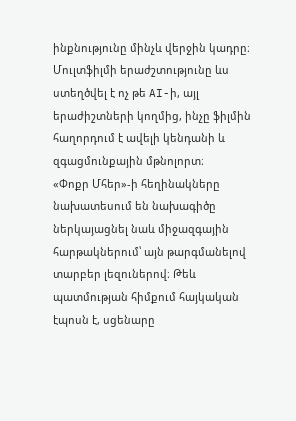ինքնությունը մինչև վերջին կադրը։
Մուլտֆիլմի երաժշտությունը ևս ստեղծվել է ոչ թե AI-ի, այլ երաժիշտների կողմից, ինչը ֆիլմին հաղորդում է ավելի կենդանի և զգացմունքային մթնոլորտ։
«Փոքր Մհեր»-ի հեղինակները նախատեսում են նախագիծը ներկայացնել նաև միջազգային հարթակներում՝ այն թարգմանելով տարբեր լեզուներով։ Թեև պատմության հիմքում հայկական էպոսն է, սցենարը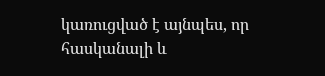կառուցված է այնպես, որ հասկանալի և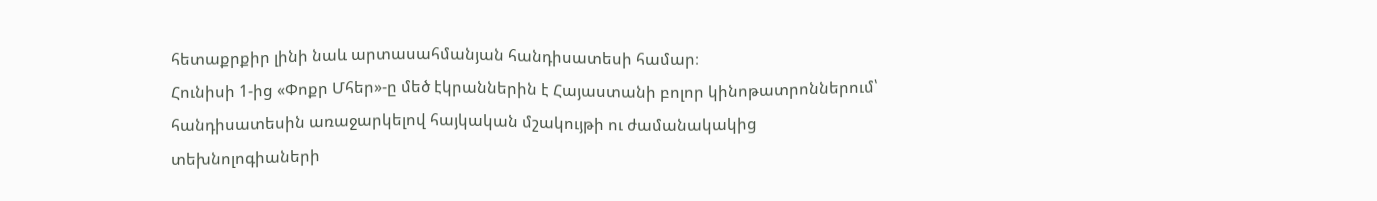հետաքրքիր լինի նաև արտասահմանյան հանդիսատեսի համար։
Հունիսի 1-ից «Փոքր Մհեր»-ը մեծ էկրաններին է Հայաստանի բոլոր կինոթատրոններում՝ հանդիսատեսին առաջարկելով հայկական մշակույթի ու ժամանակակից տեխնոլոգիաների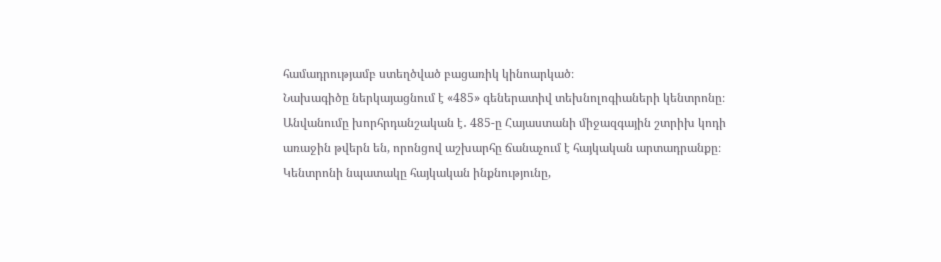համադրությամբ ստեղծված բացառիկ կինոարկած։
Նախագիծը ներկայացնում է «485» գեներատիվ տեխնոլոգիաների կենտրոնը։ Անվանումը խորհրդանշական է․ 485-ը Հայաստանի միջազգային շտրիխ կոդի առաջին թվերն են, որոնցով աշխարհը ճանաչում է հայկական արտադրանքը։ Կենտրոնի նպատակը հայկական ինքնությունը,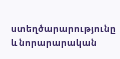ստեղծարարությունը և նորարարական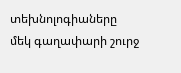տեխնոլոգիաները մեկ գաղափարի շուրջ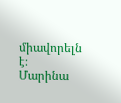միավորելն է։
Մարինա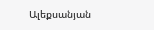Ալեքսանյան